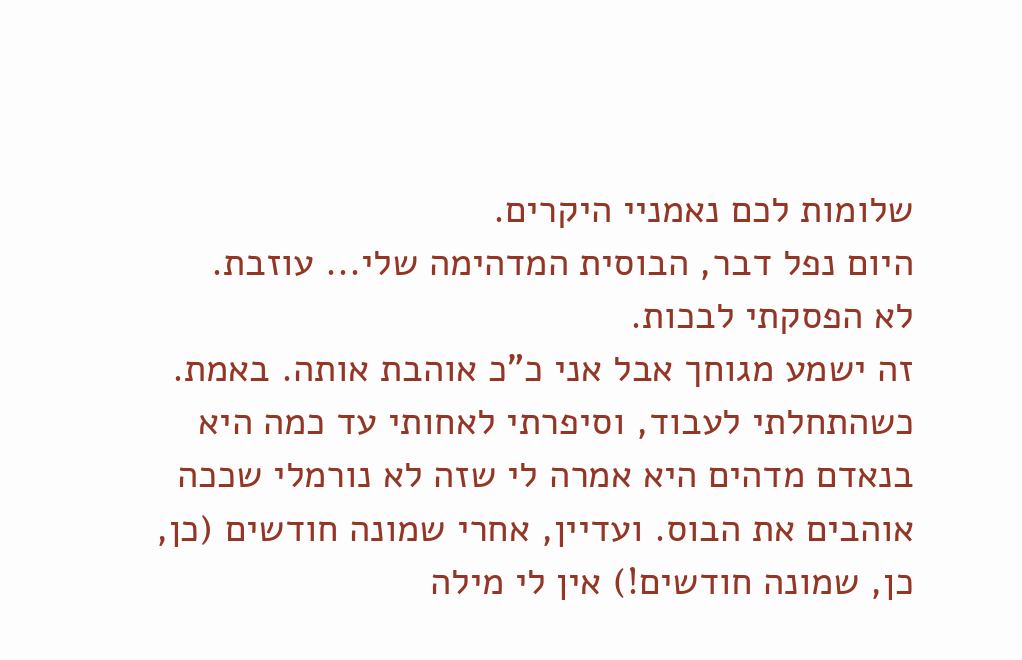שלומות לכם נאמניי היקרים.
היום נפל דבר, הבוסית המדהימה שלי... עוזבת.
לא הפסקתי לבכות.
זה ישמע מגוחך אבל אני כ"כ אוהבת אותה. באמת.
כשהתחלתי לעבוד, וסיפרתי לאחותי עד כמה היא בנאדם מדהים היא אמרה לי שזה לא נורמלי שככה אוהבים את הבוס. ועדיין, אחרי שמונה חודשים (כן, כן, שמונה חודשים!) אין לי מילה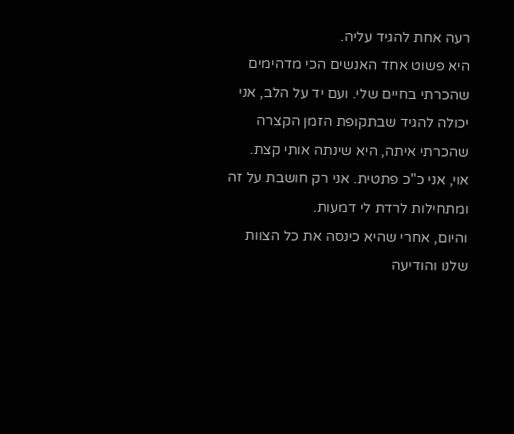רעה אחת להגיד עליה.
היא פשוט אחד האנשים הכי מדהימים שהכרתי בחיים שלי. ועם יד על הלב, אני יכולה להגיד שבתקופת הזמן הקצרה שהכרתי איתה, היא שינתה אותי קצת.
אוי, אני כ"כ פתטית. אני רק חושבת על זה ומתחילות לרדת לי דמעות.
והיום, אחרי שהיא כינסה את כל הצוות שלנו והודיעה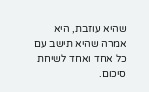שהיא עוזבת, היא אמרה שהיא תישב עם כל אחד ואחד לשיחת סיכום.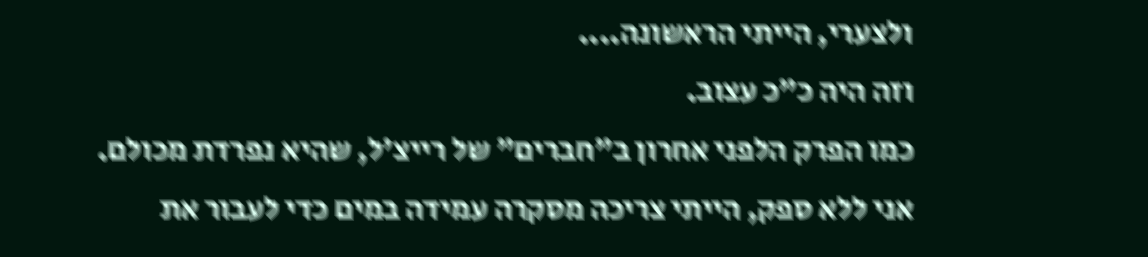ולצערי, הייתי הראשונה....
וזה היה כ"כ עצוב.
כמו הפרק הלפני אחרון ב"חברים" של רייצ'ל, שהיא נפרדת מכולם.
אני ללא ספק, הייתי צריכה מסקרה עמידה במים כדי לעבור את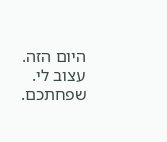היום הזה.
עצוב לי.
שפחתכם.